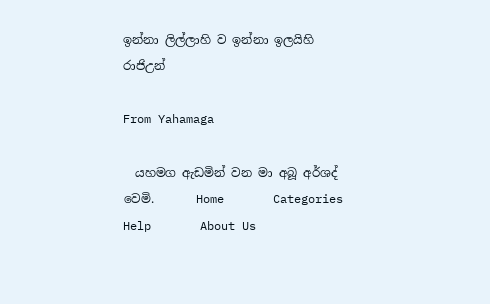ඉන්නා ලිල්ලාහි ව ඉන්නා ඉලයිහි රාජිඋන්

From Yahamaga

  යහමග ඇඩමින් වන මා අබූ අර්ශද් වෙමි.       Home       Categories       Help       About Us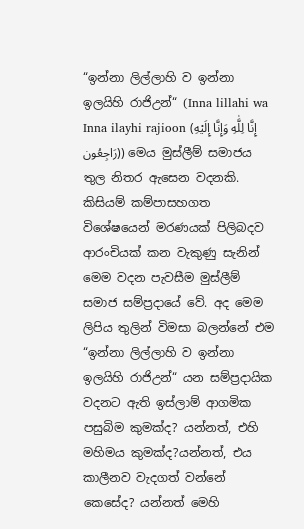“ඉන්නා ලිල්ලාහි ව ඉන්නා ඉලයිහි රාජිඋන්“ (Inna lillahi wa Inna ilayhi rajioon (إِنَّا لِلَّٰهِ وَإِنَّا إِلَيْهِ رَاجِعُون)) මෙය මුස්ලීම් සමාජය තුල නිතර ඇසෙන වදනකි. කිසියම් කම්පාසහගත විශේෂයෙන් මරණයක් පිලිබදව ආරංචියක් කන වැකුණු සැනින් මෙම වදන පැවසීම මුස්ලීම් සමාජ සම්ප්‍රදායේ වේ. අද මෙම ලිපිය තුලින් විමසා බලන්නේ එම “ඉන්නා ලිල්ලාහි ව ඉන්නා ඉලයිහි රාජිඋන්“ යන සම්ප්‍රදායික වදනට ඇති ඉස්ලාම් ආගමික පසුබිම කුමක්ද? යන්නත්, එහි මහිමය කුමක්ද?යන්නත්, එය කාලීනව වැදගත් වන්නේ කෙසේද? යන්නත් මෙහි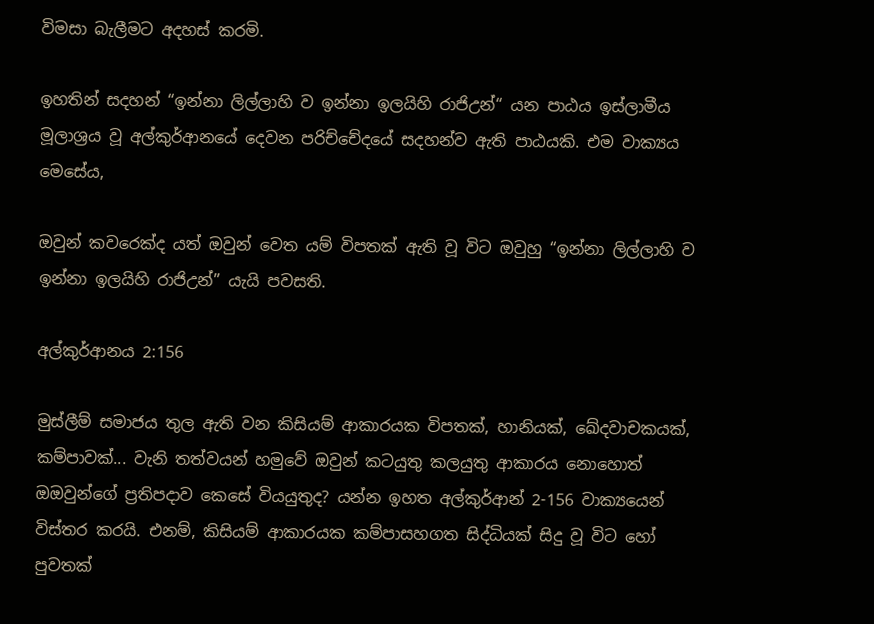විමසා බැලීමට අදහස් කරමි.

ඉහතින් සදහන් “ඉන්නා ලිල්ලාහි ව ඉන්නා ඉලයිහි රාජිඋන්“ යන පාඨය ඉස්ලාමීය මූලාශ්‍රය වූ අල්කුර්ආනයේ දෙවන පරිච්චේදයේ සදහන්ව ඇති පාඨයකි. එම වාක්‍යය මෙසේය,

ඔවුන් කවරෙක්ද යත් ඔවුන් වෙත යම් විපතක් ඇති වූ විට ඔවුහු “ඉන්නා ලිල්ලාහි ව ඉන්නා ඉලයිහි රාජිඋන්” යැයි පවසති.

අල්කුර්ආනය 2:156

මුස්ලීම් සමාජය තුල ඇති වන කිසියම් ආකාරයක විපතක්, හානියක්, ඛේදවාචකයක්, කම්පාවක්... වැනි තත්වයන් හමුවේ ඔවුන් කටයුතු කලයුතු ආකාරය නොහොත් ඔඔවුන්ගේ ප්‍රතිපදාව කෙසේ වියයුතුද? යන්න ඉහත අල්කුර්ආන් 2-156 වාක්‍යයෙන් විස්තර කරයි. එනම්, කිසියම් ආකාරයක කම්පාසහගත සිද්ධියක් සිදු වූ විට හෝ පුවතක්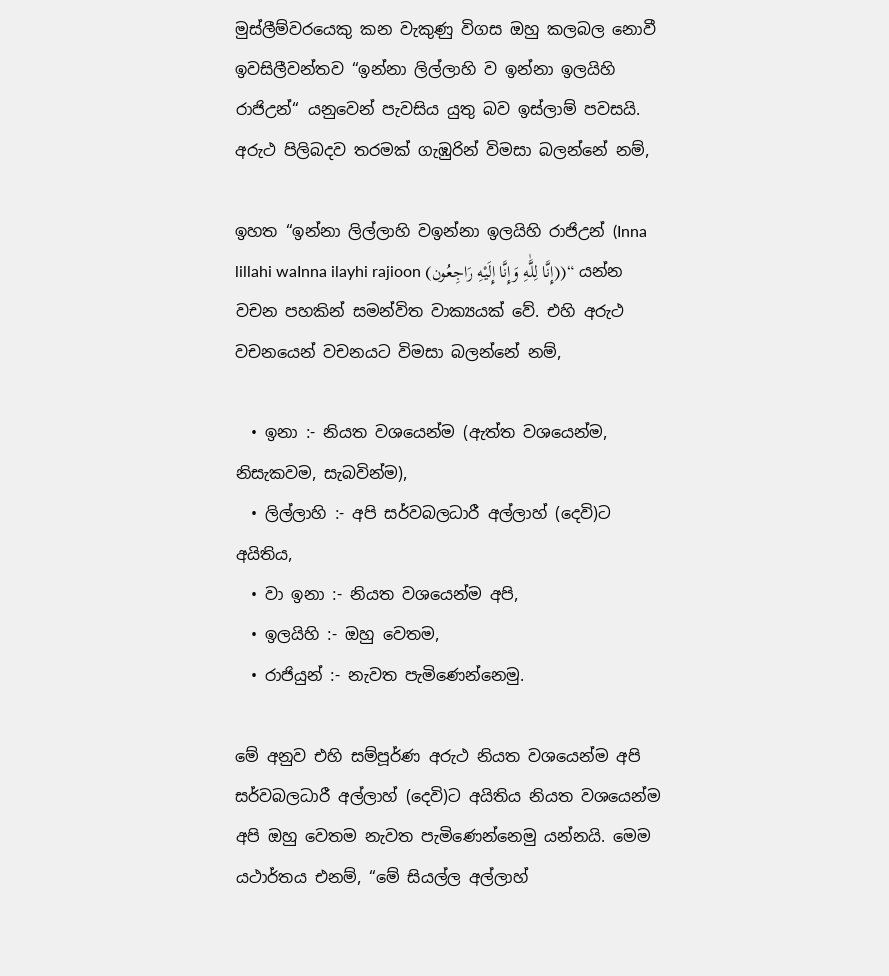මුස්ලීම්වරයෙකු කන වැකුණු විගස ඔහු කලබල නොවී ඉවසිලීවන්තව “ඉන්නා ලිල්ලාහි ව ඉන්නා ඉලයිහි රාජිඋන්“ යනුවෙන් පැවසිය යුතු බව ඉස්ලාම් පවසයි. අරුථ පිලිබදව තරමක් ගැඹුරින් විමසා බලන්නේ නම්,

ඉහත “ඉන්නා ලිල්ලාහි වඉන්නා ඉලයිහි රාජිඋන් (Inna lillahi waInna ilayhi rajioon (إِنَّا لِلَّٰهِ وَإِنَّا إِلَيْهِ رَاجِعُون))“ යන්න වචන පහකින් සමන්විත වාක්‍යයක් වේ. එහි අරුථ වචනයෙන් වචනයට විමසා බලන්නේ නම්,

  • ඉනා :- නියත වශයෙන්ම (ඇත්ත වශයෙන්ම, නිසැකවම, සැබවින්ම),
  • ලිල්ලාහි :- අපි සර්වබලධාරී අල්ලාහ් (දෙවි)ට අයිතිය,
  • වා ඉනා :- නියත වශයෙන්ම අපි,
  • ඉලයිහි :- ඔහු වෙතම,
  • රාජියුන් :- නැවත පැමිණෙන්නෙමු.

මේ අනුව එහි සම්පූර්ණ අරුථ නියත වශයෙන්ම අපි සර්වබලධාරී අල්ලාහ් (දෙවි)ට අයිතිය නියත වශයෙන්ම අපි ඔහු වෙතම නැවත පැමිණෙන්නෙමු යන්නයි. මෙම යථාර්තය එනම්, “මේ සියල්ල අල්ලාහ්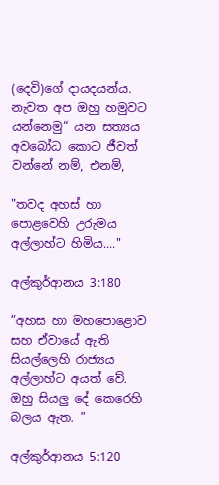(දෙවි)ගේ දායදයන්ය. නැවත අප ඔහු හමුවට යන්නෙමු“ යන සත්‍යය අවබෝධ කොට ජීවත් වන්නේ නම්, එනම්,

"තවද අහස් හා පොළවෙහි උරුමය අල්ලාහ්ට හිමිය...."

අල්කුර්ආනය 3:180

“අහස හා මහපොළොව සහ ඒවායේ ඇති සියල්ලෙහි රාජ්‍යය අල්ලාහ්ට අයත් වේ. ඔහු සියලු දේ කෙරෙහි බලය ඇත. ”

අල්කුර්ආනය 5:120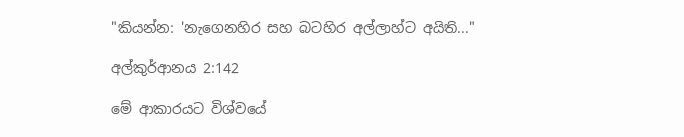"කියන්න: 'නැගෙනහිර සහ බටහිර අල්ලාහ්ට අයිති..."

අල්කුර්ආනය 2:142

මේ ආකාරයට විශ්වයේ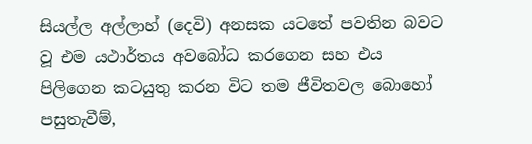සියල්ල අල්ලාහ් (දෙවි) අනසක යටතේ පවතින බවට වූ එම යථාර්තය අවබෝධ කරගෙන සහ එය පිලිගෙන කටයුතු කරන විට තම ජීවිතවල බොහෝ පසුතැවීම්,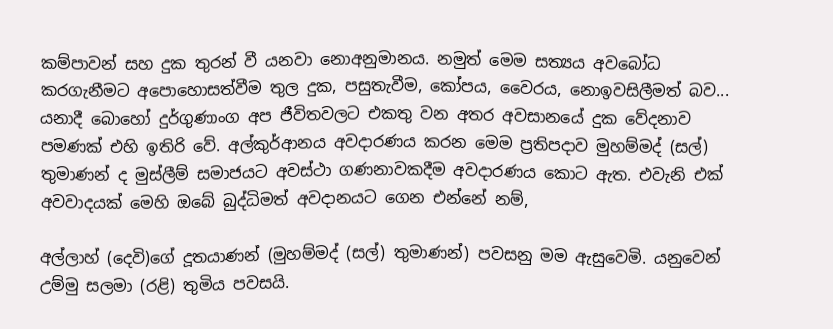කම්පාවන් සහ දුක තුරන් වී යනවා නොඅනුමානය. නමුත් මෙම සත්‍යය අවබෝධ කරගැනීමට අපොහොසත්වීම තුල දුක, පසුතැවීම, කෝපය, වෛරය, නොඉවසිලීමත් බව... යනාදී බොහෝ දුර්ගුණාංග අප ජීවිතවලට එකතු වන අතර අවසානයේ දුක වේදනාව පමණක් එහි ඉතිරි වේ. අල්කුර්ආනය අවදාරණය කරන මෙම ප්‍රතිපදාව මුහම්මද් (සල්) තුමාණන් ද මුස්ලීම් සමාජයට අවස්ථා ගණනාවකදීම අවදාරණය කොට ඇත. එවැනි එක් අවවාදයක් මෙහි ඔබේ බුද්ධිමත් අවදානයට ගෙන එන්නේ නම්,

අල්ලාහ් (දෙවි)ගේ දූතයාණන් (මුහම්මද් (සල්) තුමාණන්) පවසනු මම ඇසුවෙමි. යනුවෙන් උම්මු සලමා (රළි) තුමිය පවසයි.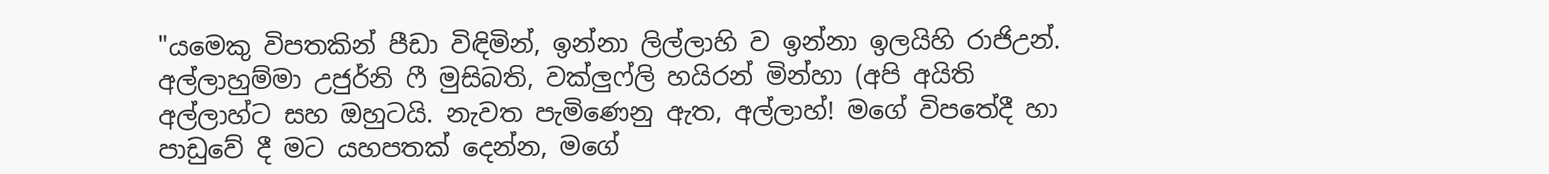"යමෙකු විපතකින් පීඩා විඳිමින්, ඉන්නා ලිල්ලාහි ව ඉන්නා ඉලයිහි රාජිඋන්. අල්ලාහුම්මා උජුර්නි ෆී මුසිබති, වක්ලුෆ්ලි හයිරන් මින්හා (අපි අයිති අල්ලාහ්ට සහ ඔහුටයි. නැවත පැමිණෙනු ඇත, අල්ලාහ්! මගේ විපතේදී හා පාඩුවේ දී මට යහපතක් දෙන්න, මගේ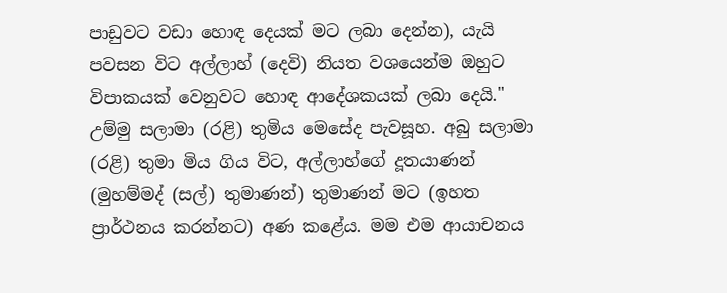පාඩුවට වඩා හොඳ දෙයක් මට ලබා දෙන්න), යැයි පවසන විට අල්ලාහ් (දෙවි) නියත වශයෙන්ම ඔහුට විපාකයක් වෙනුවට හොඳ ආදේශකයක් ලබා දෙයි." උම්මු සලාමා (රළි) තුමිය මෙසේද පැවසූහ. අබු සලාමා (රළි) තුමා මිය ගිය විට, අල්ලාහ්ගේ දූතයාණන් (මුහම්මද් (සල්) තුමාණන්) තුමාණන් මට (ඉහත ප්‍රාර්ථනය කරන්නට) අණ කළේය. මම එම ආයාචනය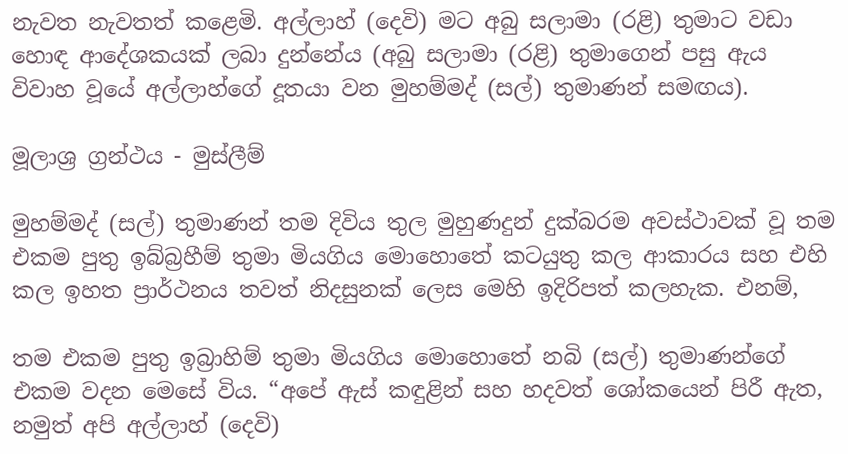නැවත නැවතත් කළෙමි. අල්ලාහ් (දෙවි) මට අබු සලාමා (රළි) තුමාට වඩා හොඳ ආදේශකයක් ලබා දුන්නේය (අබු සලාමා (රළි) තුමාගෙන් පසු ඇය විවාහ වූයේ අල්ලාහ්ගේ දූතයා වන මුහම්මද් (සල්) තුමාණන් සමඟය).

මූලාශ්‍ර ග්‍රන්ථය - මුස්ලීම්

මුහම්මද් (සල්) තුමාණන් තම දිවිය තුල මුහුණදුන් දුක්බරම අවස්ථාවක් වූ තම එකම පුතු ඉබ්බ්‍රහීම් තුමා මියගිය මොහොතේ කටයුතු කල ආකාරය සහ එහි කල ඉහත ප්‍රාර්ථනය තවත් නිදසුනක් ලෙස මෙහි ඉදිරිපත් කලහැක. එනම්,

තම එකම පුතු ඉබ්‍රාහිම් තුමා මියගිය මොහොතේ නබි (සල්) තුමාණන්ගේ එකම වදන මෙසේ විය. “අපේ ඇස් කඳුළින් සහ හදවත් ශෝකයෙන් පිරී ඇත, නමුත් අපි අල්ලාහ් (දෙවි)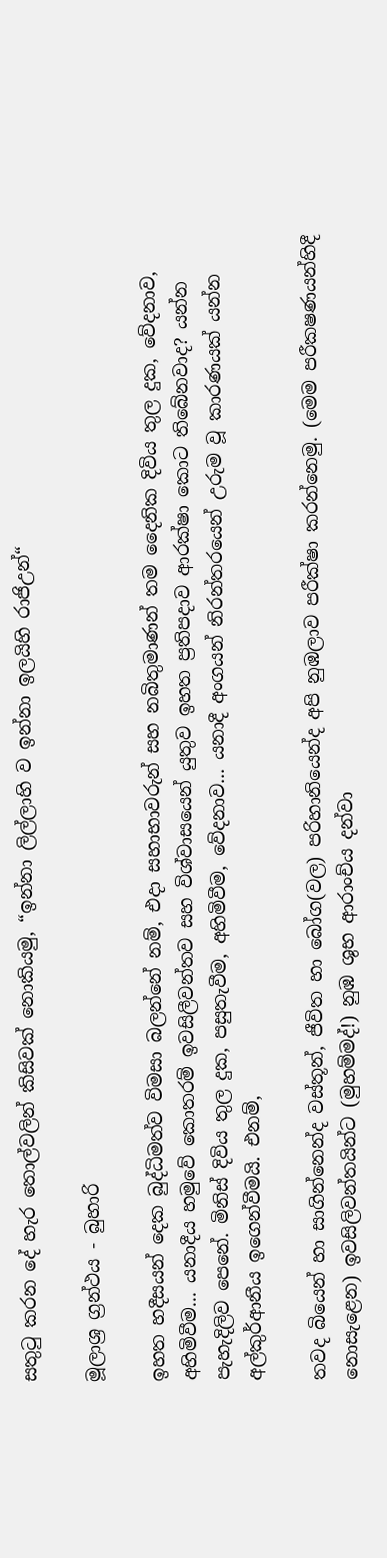සතුටු කරන දේ හැර තොල්වලින් කිසිවක් නොකියමු, “ඉන්නා ලිල්ලාහි ව ඉන්නා ඉලයිහි රාජිඋන්“

මූලාශ්‍ර ග්‍රන්ථය - බුහාරි

ඉහත හදීසයන් දෙක බුද්ධිමත්ව විමසා බලන්නේ නම්, එදා සහාභාවරුන් සහ නබිතුමාණන් තම දෛනික දිවිය තුල දුක, වේදනාව, අහිමිවීම... යනාදීය හමුවේ කොතරම් ඉවසිලීවන්තව සහ විශ්වාසයෙන් යුතුව ඉහත ප්‍රතිපදාව ආරක්ෂා කොට තිබේනවාද? යන්න පැහැදිලිව පෙනේ. මිනිස් දිවිය තුල දුක, පසුතැවීම, අහිමිවීම, වේදනාව... යනාදී අංගයන් නිරන්තරයෙන් උරුම වූ කාරණයක් යන්න අල්කුර්ආනීය ඉගෙන්වීමයි. එනම්,

තවද බියෙන් හා සාගින්නෙන්ද වස්තූන්, ජීවිත හා බෝග(වල) පරිහානියෙන්ද අපි නුඹලාව පරීක්ෂා කරන්නෙමු. (මෙම පරීක‍ෂණයන්හිදී නොසැළෙන) ඉවසිලිවන්තයින්ට (මුහම්මද්!) නුඹ ශුභ ආරාංච්ය දන්වා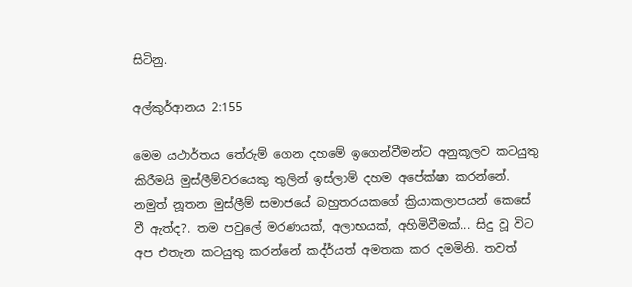සිටිනු.

අල්කුර්ආනය 2:155

මෙම යථාර්තය තේරුම් ගෙන දහමේ ඉගෙන්වීමන්ට අනුකූලව කටයුතු කිරීමයි මුස්ලීම්වරයෙකු තුලින් ඉස්ලාම් දහම අපේක්ෂා කරන්නේ. නමුත් නූතන මුස්ලීම් සමාජයේ බහුතරයකගේ ක්‍රියාකලාපයන් කෙසේ වී ඇත්ද?. තම පවුලේ මරණයක්, අලාභයක්, අහිමිවීමක්... සිදු වූ විට අප එතැන කටයුතු කරන්නේ කද්ර්යත් අමතක කර දමමිනි. තවත්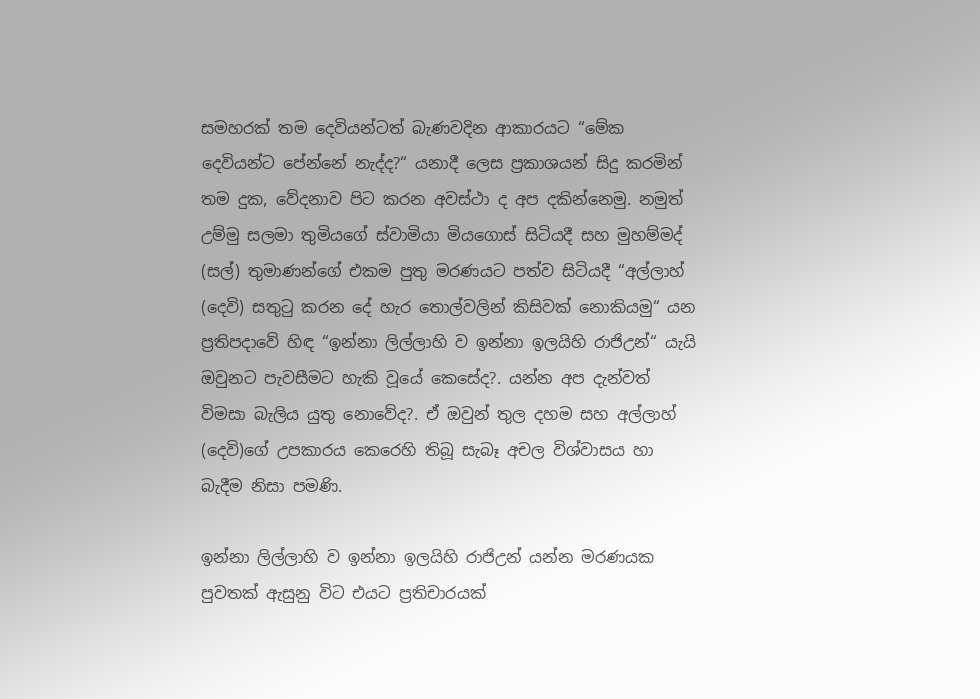සමහරක් තම දෙවියන්ටත් බැණවදින ආකාරයට “මේක දෙවියන්ට පේන්නේ නැද්ද?“ යනාදී ලෙස ප්‍රකාශයන් සිදු කරමින් තම දුක, වේදනාව පිට කරන අවස්ථා ද අප දකින්නෙමු. නමුත් උම්මු සලමා තුමියගේ ස්වාමියා මියගොස් සිටියදී සහ මුහම්මද් (සල්) තුමාණන්ගේ එකම පුතු මරණයට පත්ව සිටියදී “අල්ලාහ් (දෙවි) සතුටු කරන දේ හැර තොල්වලින් කිසිවක් නොකියමු“ යන ප්‍රතිපදාවේ හිඳ “ඉන්නා ලිල්ලාහි ව ඉන්නා ඉලයිහි රාජිඋන්“ යැයි ඔවුනට පැවසීමට හැකි වූයේ කෙසේද?. යන්න අප දැන්වත් විමසා බැලිය යුතු නොවේද?. ඒ ඔවුන් තුල දහම සහ අල්ලාහ් (දෙවි)ගේ උපකාරය කෙරෙහි තිබූ සැබෑ අචල විශ්වාසය හා බැදීම නිසා පමණි.

ඉන්නා ලිල්ලාහි ව ඉන්නා ඉලයිහි රාජිඋන් යන්න මරණයක පුවතක් ඇසුනු විට එයට ප්‍රතිචාරයක්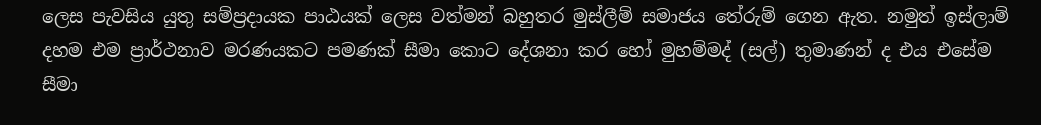ලෙස පැවසිය යුතු සම්ප්‍රදායක පාඨයක් ලෙස වත්මන් බහුතර මුස්ලීම් සමාජය තේරුම් ගෙන ඇත. නමුත් ඉස්ලාම් දහම එම ප්‍රාර්ථනාව මරණයකට පමණක් සීමා කොට දේශනා කර හෝ මුහම්මද් (සල්) තුමාණන් ද එය එසේම සීමා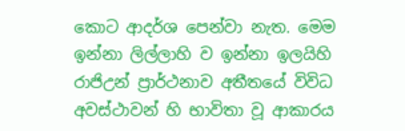කොට ආදර්ශ පෙන්වා නැත. මෙම ඉන්නා ලිල්ලාහි ව ඉන්නා ඉලයිහි රාජිඋන් ප්‍රාර්ථනාව අතීතයේ විවිධ අවස්ථාවන් හි භාවිතා වූ ආකාරය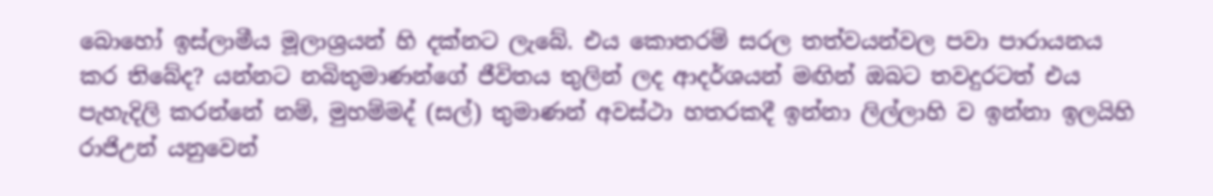බොහෝ ඉස්ලාමීය මූලාශ්‍රයන් හි දක්නට ලැබේ. එය කොතරම් සරල තත්වයන්වල පවා පාරායනය කර තිබේද? යන්නට නබිතුමාණන්ගේ ජීවිතය තුලින් ලද ආදර්ශයන් මඟින් ඔබට තවදුරටත් එය පැහැදිලි කරන්නේ නම්, මුහම්මද් (සල්) තුමාණන් අවස්ථා හතරකදී ඉන්නා ලිල්ලාහි ව ඉන්නා ඉලයිහි රාජිඋන් යනුවෙන්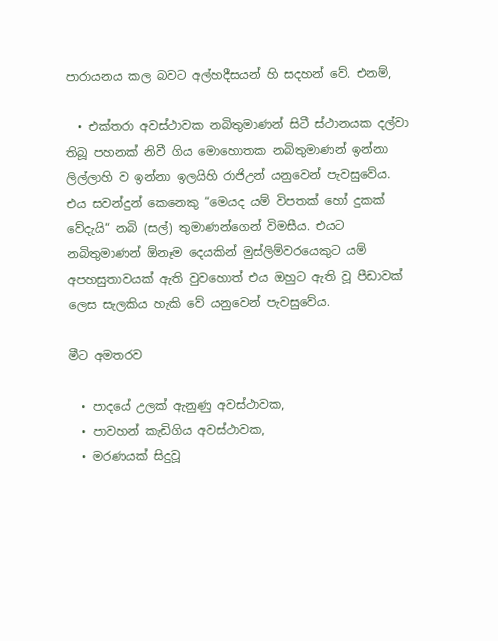පාරායනය කල බවට අල්හදීසයන් හි සදහන් වේ. එනම්,

  • එක්තරා අවස්ථාවක නබිතුමාණන් සිටී ස්ථානයක දල්වා තිබූ පහනක් නිවී ගිය මොහොතක නබිතුමාණන් ඉන්නා ලිල්ලාහි ව ඉන්නා ඉලයිහි රාජිඋන් යනුවෙන් පැවසුවේය. එය සවන්දුන් කෙනෙකු “මෙයද යම් විපතක් හෝ දුකක් වේදැයි“ නබි (සල්) තුමාණන්ගෙන් විමසීය. එයට නබිතුමාණන් ඕනෑම දෙයකින් මුස්ලිම්වරයෙකුට යම් අපහසුතාවයක් ඇති වුවහොත් එය ඔහුට ඇති වූ පීඩාවක් ලෙස සැලකිය හැකි වේ යනුවෙන් පැවසුවේය.

මීට අමතරව

  • පාදයේ උලක් ඇනුණු අවස්ථාවක,
  • පාවහන් කැඩිගිය අවස්ථාවක,
  • මරණයක් සිදුවූ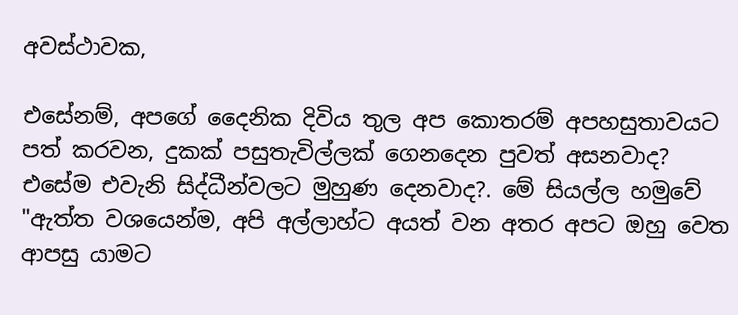අවස්ථාවක,

එසේනම්, අපගේ දෛනික දිවිය තුල අප කොතරම් අපහසුතාවයට පත් කරවන, දුකක් පසුතැවිල්ලක් ගෙනදෙන පුවත් අසනවාද? එසේම එවැනි සිද්ධීන්වලට මුහුණ දෙනවාද?. මේ සියල්ල හමුවේ "ඇත්ත වශයෙන්ම, අපි අල්ලාහ්ට අයත් වන අතර අපට ඔහු වෙත ආපසු යාමට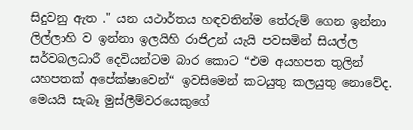සිදුවනු ඇත ." යන යථාර්තය හඳවතින්ම තේරුම් ගෙන ඉන්නා ලිල්ලාහි ව ඉන්නා ඉලයිහි රාජිඋන් යැයි පවසමින් සියල්ල සර්වබලධාරී දෙවියන්ටම බාර කොට “එම අයහපත තුලින් යහපතක් අපේක්ෂාවෙන්“ ඉවසිමෙන් කටයුතු කලයුතු නොවේද. මෙයයි සැබෑ මුස්ලීම්වරයෙකුගේ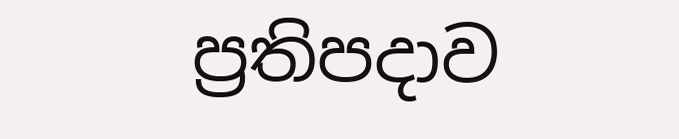ප්‍රතිපදාව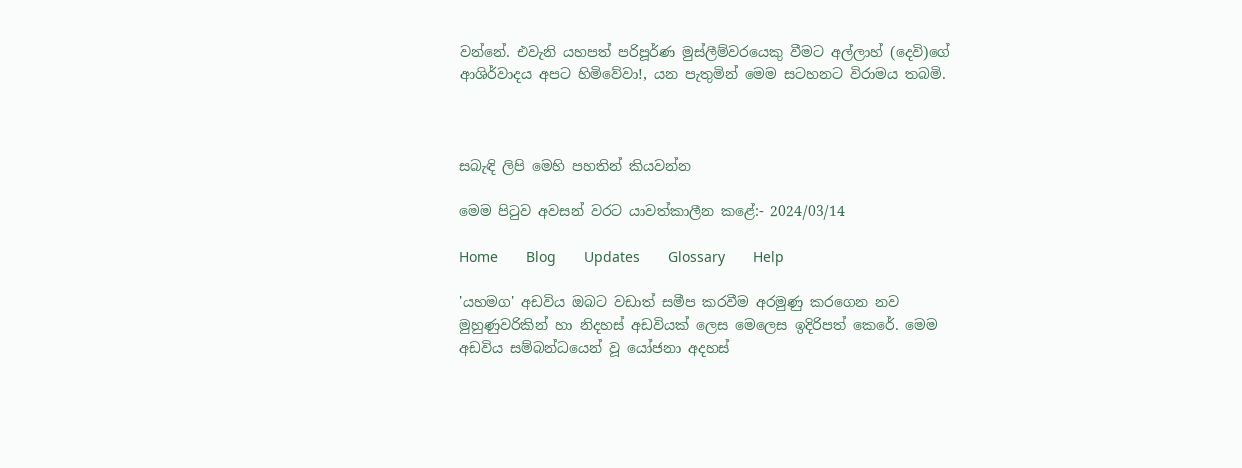වන්නේ. එවැනි යහපත් පරිපූර්ණ මුස්ලීම්වරයෙකු වීමට අල්ලාහ් (දෙවි)ගේ ආශිර්වාදය අපට හිමිවේවා!, යන පැතුමින් මෙම සටහනට විරාමය තබමි.



සබැඳි ලිපි මෙහි පහතින් කියවන්න

මෙම පිටුව අවසන් වරට යාවත්කාලීන කළේ:- 2024/03/14

Home       Blog       Updates       Glossary       Help

'යහමග' අඩවිය ඔබට වඩාත් සමීප කරවීම අරමුණු කරගෙන නව මුහුණුවරිකින් හා නිදහස් අඩවියක් ලෙස මෙලෙස ඉදිරිපත් කෙරේ. මෙම අඩවිය සම්බන්ධයෙන් වූ යෝජනා අදහස්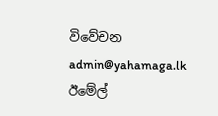විවේචන admin@yahamaga.lk ඊමේල්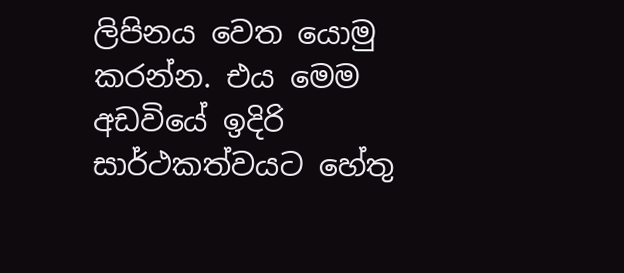ලිපිනය වෙත යොමු කරන්න. එය මෙම අඩවියේ ඉදිරි සාර්ථකත්වයට හේතු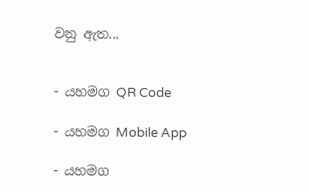වනු ඇත...


- යහමග QR Code

- යහමග Mobile App

- යහමග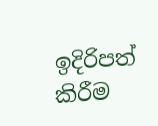ඉදිරිපත් කිරීම